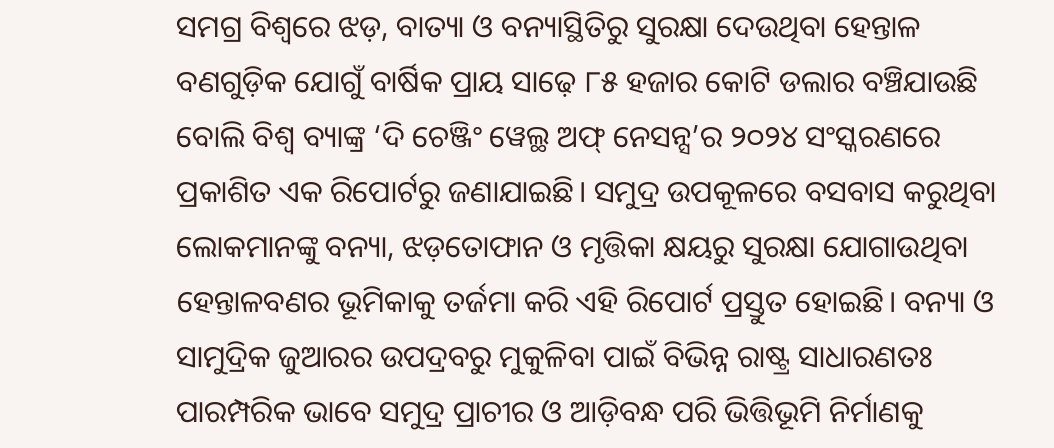ସମଗ୍ର ବିଶ୍ବରେ ଝଡ଼, ବାତ୍ୟା ଓ ବନ୍ୟାସ୍ଥିତିରୁ ସୁରକ୍ଷା ଦେଉଥିବା ହେନ୍ତାଳ ବଣଗୁଡ଼ିକ ଯୋଗୁଁ ବାର୍ଷିକ ପ୍ରାୟ ସାଢ଼େ ୮୫ ହଜାର କୋଟି ଡଲାର ବଞ୍ଚିଯାଉଛି ବୋଲି ବିଶ୍ବ ବ୍ୟାଙ୍କ୍ର ‘ଦି ଚେଞ୍ଜିଂ ୱେଲ୍ଥ ଅଫ୍ ନେସନ୍ସ’ର ୨୦୨୪ ସଂସ୍କରଣରେ ପ୍ରକାଶିତ ଏକ ରିପୋର୍ଟରୁ ଜଣାଯାଇଛି। ସମୁଦ୍ର ଉପକୂଳରେ ବସବାସ କରୁଥିବା ଲୋକମାନଙ୍କୁ ବନ୍ୟା, ଝଡ଼ତୋଫାନ ଓ ମୃତ୍ତିକା କ୍ଷୟରୁ ସୁରକ୍ଷା ଯୋଗାଉଥିବା ହେନ୍ତାଳବଣର ଭୂମିକାକୁ ତର୍ଜମା କରି ଏହି ରିପୋର୍ଟ ପ୍ରସ୍ତୁତ ହୋଇଛି। ବନ୍ୟା ଓ ସାମୁଦ୍ରିକ ଜୁଆରର ଉପଦ୍ରବରୁ ମୁକୁଳିବା ପାଇଁ ବିଭିନ୍ନ ରାଷ୍ଟ୍ର ସାଧାରଣତଃ ପାରମ୍ପରିକ ଭାବେ ସମୁଦ୍ର ପ୍ରାଚୀର ଓ ଆଡ଼ିବନ୍ଧ ପରି ଭିତ୍ତିଭୂମି ନିର୍ମାଣକୁ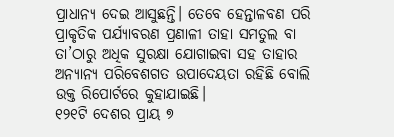ପ୍ରାଧାନ୍ୟ ଦେଇ ଆସୁଛନ୍ତି। ତେବେ ହେନ୍ତାଳବଣ ପରି ପ୍ରାକୃତିକ ପର୍ଯ୍ୟାବରଣ ପ୍ରଣାଳୀ ତାହା ସମତୁଲ ବା ତା’ଠାରୁ ଅଧିକ ସୁରକ୍ଷା ଯୋଗାଇବା ସହ ତାହାର ଅନ୍ୟାନ୍ୟ ପରିବେଶଗତ ଉପାଦେୟତା ରହିଛି ବୋଲି ଉକ୍ତ ରିପୋର୍ଟରେ କୁହାଯାଇଛି।
୧୨୧ଟି ଦେଶର ପ୍ରାୟ ୭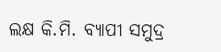ଲକ୍ଷ କି.ମି. ବ୍ୟାପୀ ସମୁଦ୍ର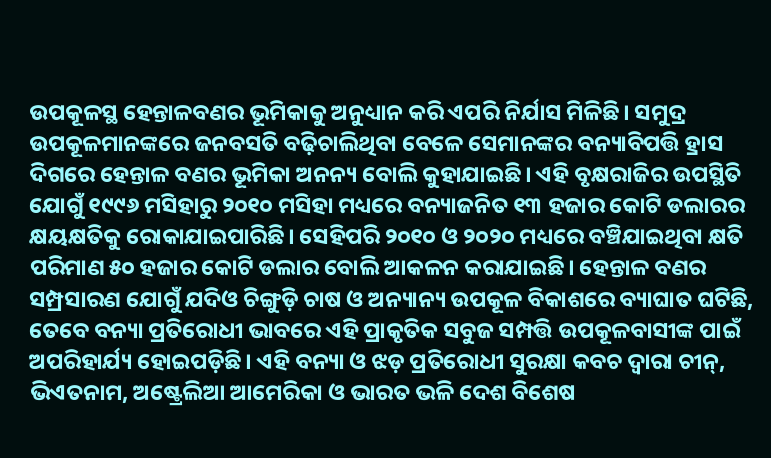ଉପକୂଳସ୍ଥ ହେନ୍ତାଳବଣର ଭୂମିକାକୁ ଅନୁଧ୍ୟାନ କରି ଏପରି ନିର୍ଯାସ ମିଳିଛି। ସମୁଦ୍ର ଉପକୂଳମାନଙ୍କରେ ଜନବସତି ବଢ଼ିଚାଲିଥିବା ବେଳେ ସେମାନଙ୍କର ବନ୍ୟାବିପତ୍ତି ହ୍ରାସ ଦିଗରେ ହେନ୍ତାଳ ବଣର ଭୂମିକା ଅନନ୍ୟ ବୋଲି କୁହାଯାଇଛି। ଏହି ବୃକ୍ଷରାଜିର ଉପସ୍ଥିତି ଯୋଗୁଁ ୧୯୯୬ ମସିହାରୁ ୨୦୧୦ ମସିହା ମଧ୍ୟରେ ବନ୍ୟାଜନିତ ୧୩ ହଜାର କୋଟି ଡଲାରର କ୍ଷୟକ୍ଷତିକୁ ରୋକାଯାଇପାରିଛି। ସେହିପରି ୨୦୧୦ ଓ ୨୦୨୦ ମଧ୍ୟରେ ବଞ୍ଚିଯାଇଥିବା କ୍ଷତି ପରିମାଣ ୫୦ ହଜାର କୋଟି ଡଲାର ବୋଲି ଆକଳନ କରାଯାଇଛି। ହେନ୍ତାଳ ବଣର ସମ୍ପ୍ରସାରଣ ଯୋଗୁଁ ଯଦିଓ ଚିଙ୍ଗୁଡ଼ି ଚାଷ ଓ ଅନ୍ୟାନ୍ୟ ଉପକୂଳ ବିକାଶରେ ବ୍ୟାଘାତ ଘଟିଛି, ତେବେ ବନ୍ୟା ପ୍ରତିରୋଧୀ ଭାବରେ ଏହି ପ୍ରାକୃତିକ ସବୁଜ ସମ୍ପତ୍ତି ଉପକୂଳବାସୀଙ୍କ ପାଇଁ ଅପରିହାର୍ଯ୍ୟ ହୋଇପଡ଼ିଛି। ଏହି ବନ୍ୟା ଓ ଝଡ଼ ପ୍ରତିରୋଧୀ ସୁରକ୍ଷା କବଚ ଦ୍ବାରା ଚୀନ୍, ଭିଏତନାମ, ଅଷ୍ଟ୍ରେଲିଆ ଆମେରିକା ଓ ଭାରତ ଭଳି ଦେଶ ବିଶେଷ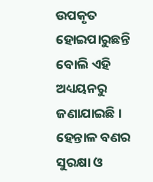ଉପକୃତ ହୋଇପାରୁଛନ୍ତି ବୋଲି ଏହି ଅଧ୍ୟୟନରୁ ଜଣାଯାଇଛି। ହେନ୍ତାଳ ବଣର ସୁରକ୍ଷା ଓ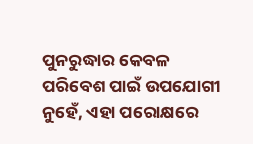ପୁନରୁଦ୍ଧାର କେବଳ ପରିବେଶ ପାଇଁ ଉପଯୋଗୀ ନୁହେଁ, ଏହା ପରୋକ୍ଷରେ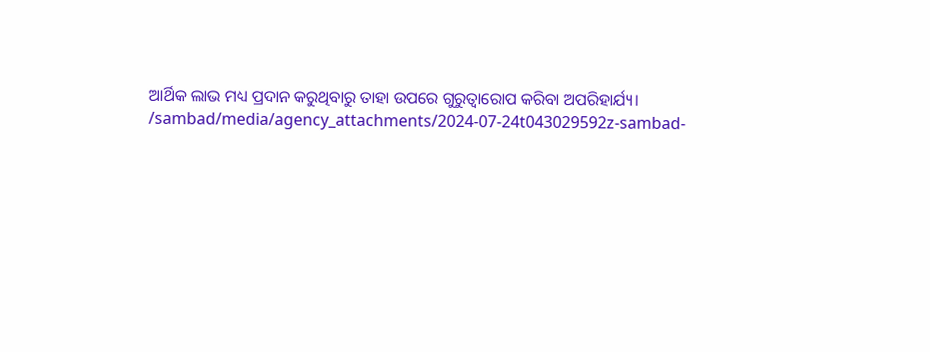ଆର୍ଥିକ ଲାଭ ମଧ୍ୟ ପ୍ରଦାନ କରୁଥିବାରୁ ତାହା ଉପରେ ଗୁରୁତ୍ବାରୋପ କରିବା ଅପରିହାର୍ଯ୍ୟ।
/sambad/media/agency_attachments/2024-07-24t043029592z-sambad-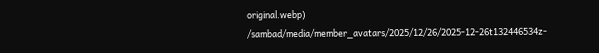original.webp)
/sambad/media/member_avatars/2025/12/26/2025-12-26t132446534z-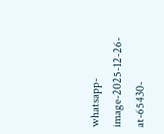whatsapp-image-2025-12-26-at-65430-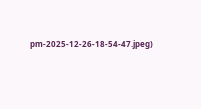pm-2025-12-26-18-54-47.jpeg)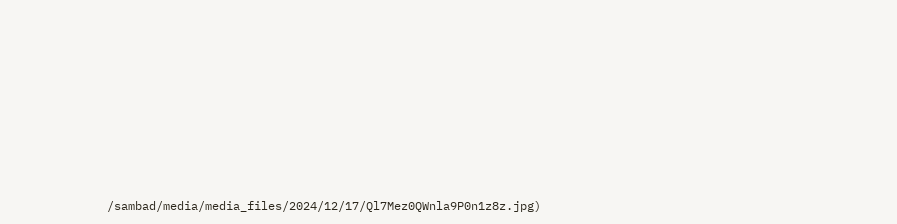/sambad/media/media_files/2024/12/17/Ql7Mez0QWnla9P0n1z8z.jpg)